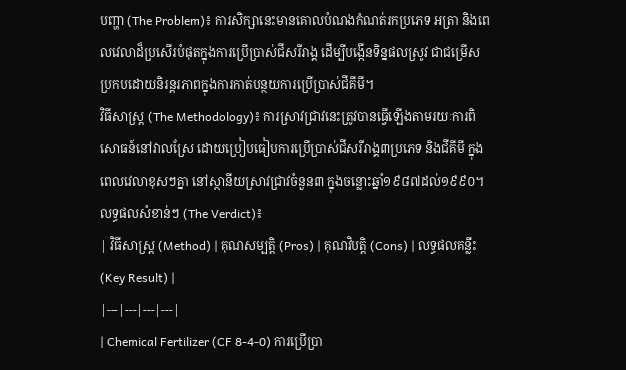បញ្ហា (The Problem)៖ ការសិក្សានេះមានគោលបំណងកំណត់រកប្រភេទ អត្រា និងពេលវេលាដ៏ប្រសើរបំផុតក្នុងការប្រើប្រាស់ជីសរីរាង្គ ដើម្បីបង្កើនទិន្នផលស្រូវ ជាជម្រើសប្រកបដោយនិរន្តរភាពក្នុងការកាត់បន្ថយការប្រើប្រាស់ជីគីមី។
វិធីសាស្ត្រ (The Methodology)៖ ការស្រាវជ្រាវនេះត្រូវបានធ្វើឡើងតាមរយៈការពិសោធន៍នៅវាលស្រែ ដោយប្រៀបធៀបការប្រើប្រាស់ជីសរីរាង្គ៣ប្រភេទ និងជីគីមី ក្នុងពេលវេលាខុសៗគ្នា នៅស្ថានីយស្រាវជ្រាវចំនួន៣ ក្នុងចន្លោះឆ្នាំ១៩៨៧ដល់១៩៩០។
លទ្ធផលសំខាន់ៗ (The Verdict)៖
| វិធីសាស្ត្រ (Method) | គុណសម្បត្តិ (Pros) | គុណវិបត្តិ (Cons) | លទ្ធផលគន្លឹះ (Key Result) |
|---|---|---|---|
| Chemical Fertilizer (CF 8-4-0) ការប្រើប្រា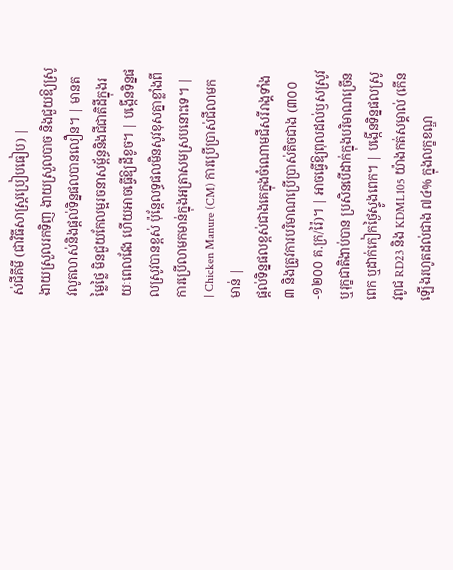ស់ជីគីមី (ជាវិធីសាស្ត្រប្រៀបធៀប) |
ងាយស្រួលរកទិញ ងាយស្រួលបាច និងជួយឱ្យស្រូវលូតលាស់និងផ្តល់ទិន្នផលបានលឿន។ | មានតម្លៃថ្លៃ មិនជួយកែលម្អរចនាសម្ព័ន្ធនិងជីជាតិដីក្នុងរយៈពេលវែង ហើយអាចធ្វើឱ្យដីខូច។ | បង្កើនទិន្នផលស្រូវបានខ្ពស់ ប៉ុន្តែលទ្ធផលមិនសូវខុសគ្នាខ្លាំងពីការប្រើលាមកមាន់ក្នុងអត្រាសមស្របនោះទេ។ |
| Chicken Manure (CM) ការប្រើប្រាស់ជីលាមកមាន់ |
ផ្តល់ទិន្នផលខ្ពស់ជាងគេក្នុងចំណោមជីសរីរាង្គទាំង៣ និងត្រូវការបរិមាណប្រើប្រាស់តិចជាង (៣០០-១២០០ គ.ក្រ/រ៉ៃ)។ | អាចធ្វើឱ្យពុលដល់ឫសស្រូវ ឬរុក្ខជាតិងាប់បាន ប្រសិនបើដាក់ក្នុងបរិមាណច្រើនពេក ឬដាក់កៀកថ្ងៃស្ទូងពេក។ | បង្កើនទិន្នផលស្រូវពូជ RD23 និង KDML105 យ៉ាងកត់សម្គាល់ (កើនឡើងរហូតដល់ជាង ៧៤% ក្នុងលក្ខខណ្ឌ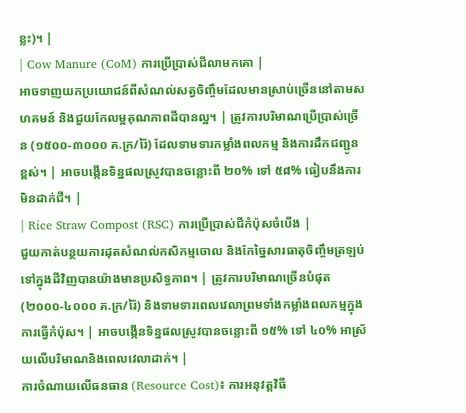ខ្លះ)។ |
| Cow Manure (CoM) ការប្រើប្រាស់ជីលាមកគោ |
អាចទាញយកប្រយោជន៍ពីសំណល់សត្វចិញ្ចឹមដែលមានស្រាប់ច្រើននៅតាមសហគមន៍ និងជួយកែលម្អគុណភាពដីបានល្អ។ | ត្រូវការបរិមាណប្រើប្រាស់ច្រើន (១៥០០-៣០០០ គ.ក្រ/រ៉ៃ) ដែលទាមទារកម្លាំងពលកម្ម និងការដឹកជញ្ជូនខ្ពស់។ | អាចបង្កើនទិន្នផលស្រូវបានចន្លោះពី ២០% ទៅ ៥៨% ធៀបនឹងការមិនដាក់ជី។ |
| Rice Straw Compost (RSC) ការប្រើប្រាស់ជីកំប៉ុសចំបើង |
ជួយកាត់បន្ថយការដុតសំណល់កសិកម្មចោល និងកែច្នៃសារធាតុចិញ្ចឹមត្រឡប់ទៅក្នុងដីវិញបានយ៉ាងមានប្រសិទ្ធភាព។ | ត្រូវការបរិមាណច្រើនបំផុត (២០០០-៤០០០ គ.ក្រ/រ៉ៃ) និងទាមទារពេលវេលាព្រមទាំងកម្លាំងពលកម្មក្នុងការធ្វើកំប៉ុស។ | អាចបង្កើនទិន្នផលស្រូវបានចន្លោះពី ១៥% ទៅ ៤០% អាស្រ័យលើបរិមាណនិងពេលវេលាដាក់។ |
ការចំណាយលើធនធាន (Resource Cost)៖ ការអនុវត្តវិធី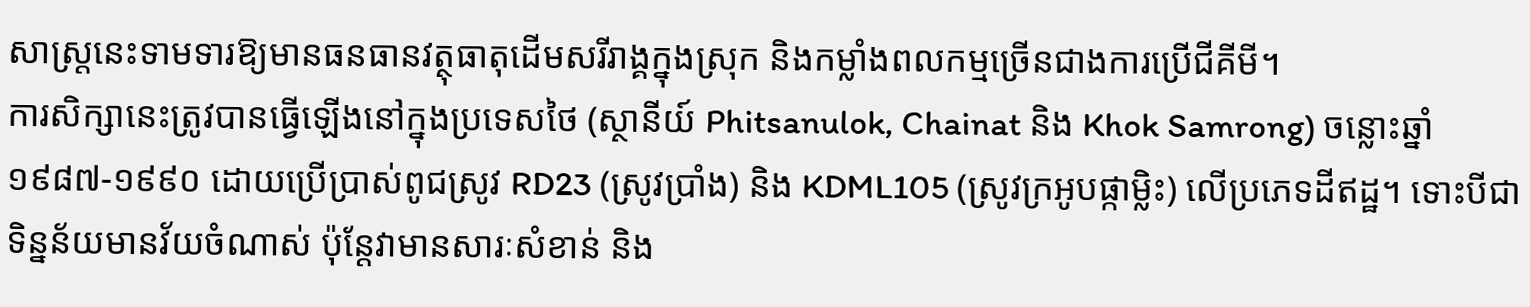សាស្ត្រនេះទាមទារឱ្យមានធនធានវត្ថុធាតុដើមសរីរាង្គក្នុងស្រុក និងកម្លាំងពលកម្មច្រើនជាងការប្រើជីគីមី។
ការសិក្សានេះត្រូវបានធ្វើឡើងនៅក្នុងប្រទេសថៃ (ស្ថានីយ៍ Phitsanulok, Chainat និង Khok Samrong) ចន្លោះឆ្នាំ ១៩៨៧-១៩៩០ ដោយប្រើប្រាស់ពូជស្រូវ RD23 (ស្រូវប្រាំង) និង KDML105 (ស្រូវក្រអូបផ្កាម្លិះ) លើប្រភេទដីឥដ្ឋ។ ទោះបីជាទិន្នន័យមានវ័យចំណាស់ ប៉ុន្តែវាមានសារៈសំខាន់ និង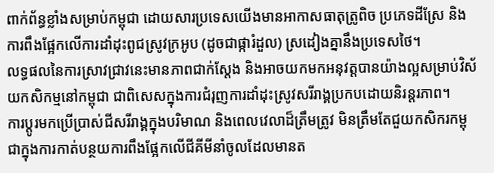ពាក់ព័ន្ធខ្លាំងសម្រាប់កម្ពុជា ដោយសារប្រទេសយើងមានអាកាសធាតុត្រូពិច ប្រភេទដីស្រែ និងការពឹងផ្អែកលើការដាំដុះពូជស្រូវក្រអូប (ដូចជាផ្ការំដួល) ស្រដៀងគ្នានឹងប្រទេសថៃ។
លទ្ធផលនៃការស្រាវជ្រាវនេះមានភាពជាក់ស្តែង និងអាចយកមកអនុវត្តបានយ៉ាងល្អសម្រាប់វិស័យកសិកម្មនៅកម្ពុជា ជាពិសេសក្នុងការជំរុញការដាំដុះស្រូវសរីរាង្គប្រកបដោយនិរន្តរភាព។
ការប្តូរមកប្រើប្រាស់ជីសរីរាង្គក្នុងបរិមាណ និងពេលវេលាដ៏ត្រឹមត្រូវ មិនត្រឹមតែជួយកសិករកម្ពុជាក្នុងការកាត់បន្ថយការពឹងផ្អែកលើជីគីមីនាំចូលដែលមានត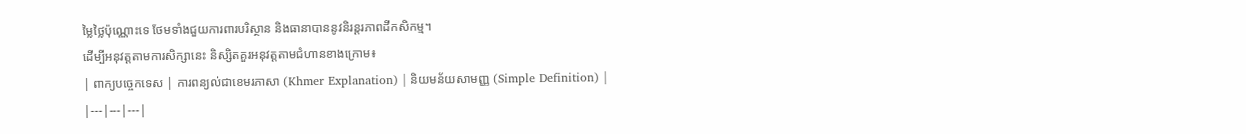ម្លៃថ្លៃប៉ុណ្ណោះទេ ថែមទាំងជួយការពារបរិស្ថាន និងធានាបាននូវនិរន្តរភាពដីកសិកម្ម។
ដើម្បីអនុវត្តតាមការសិក្សានេះ និស្សិតគួរអនុវត្តតាមជំហានខាងក្រោម៖
| ពាក្យបច្ចេកទេស | ការពន្យល់ជាខេមរភាសា (Khmer Explanation) | និយមន័យសាមញ្ញ (Simple Definition) |
|---|---|---|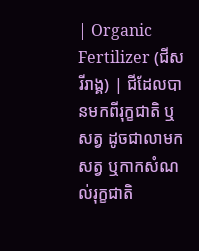| Organic Fertilizer (ជីសរីរាង្គ) | ជីដែលបានមកពីរុក្ខជាតិ ឬសត្វ ដូចជាលាមកសត្វ ឬកាកសំណល់រុក្ខជាតិ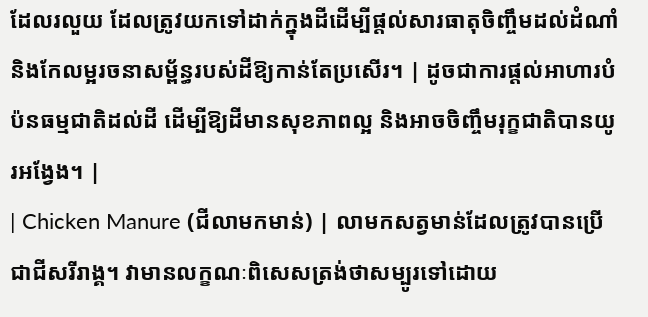ដែលរលួយ ដែលត្រូវយកទៅដាក់ក្នុងដីដើម្បីផ្តល់សារធាតុចិញ្ចឹមដល់ដំណាំ និងកែលម្អរចនាសម្ព័ន្ធរបស់ដីឱ្យកាន់តែប្រសើរ។ | ដូចជាការផ្តល់អាហារបំប៉នធម្មជាតិដល់ដី ដើម្បីឱ្យដីមានសុខភាពល្អ និងអាចចិញ្ចឹមរុក្ខជាតិបានយូរអង្វែង។ |
| Chicken Manure (ជីលាមកមាន់) | លាមកសត្វមាន់ដែលត្រូវបានប្រើជាជីសរីរាង្គ។ វាមានលក្ខណៈពិសេសត្រង់ថាសម្បូរទៅដោយ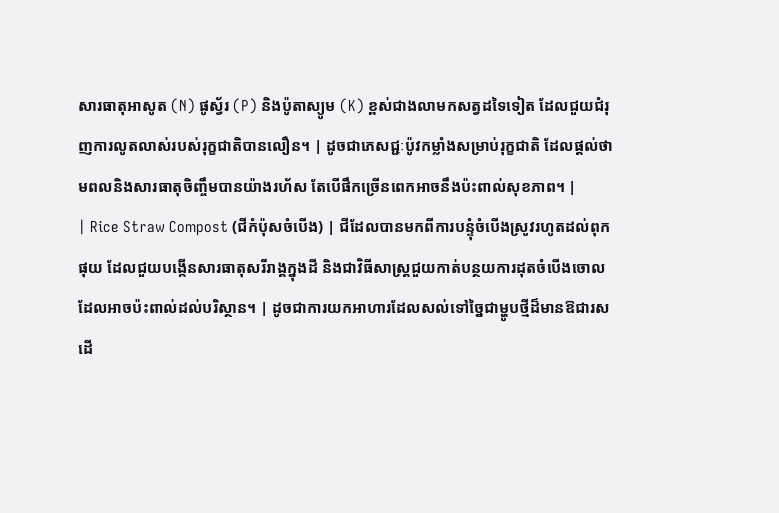សារធាតុអាសូត (N) ផូស្វ័រ (P) និងប៉ូតាស្យូម (K) ខ្ពស់ជាងលាមកសត្វដទៃទៀត ដែលជួយជំរុញការលូតលាស់របស់រុក្ខជាតិបានលឿន។ | ដូចជាភេសជ្ជៈប៉ូវកម្លាំងសម្រាប់រុក្ខជាតិ ដែលផ្តល់ថាមពលនិងសារធាតុចិញ្ចឹមបានយ៉ាងរហ័ស តែបើផឹកច្រើនពេកអាចនឹងប៉ះពាល់សុខភាព។ |
| Rice Straw Compost (ជីកំប៉ុសចំបើង) | ជីដែលបានមកពីការបន្ទុំចំបើងស្រូវរហូតដល់ពុកផុយ ដែលជួយបង្កើនសារធាតុសរីរាង្គក្នុងដី និងជាវិធីសាស្ត្រជួយកាត់បន្ថយការដុតចំបើងចោលដែលអាចប៉ះពាល់ដល់បរិស្ថាន។ | ដូចជាការយកអាហារដែលសល់ទៅច្នៃជាម្ហូបថ្មីដ៏មានឱជារស ដើ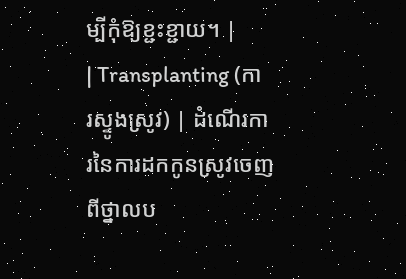ម្បីកុំឱ្យខ្ជះខ្ជាយ។ |
| Transplanting (ការស្ទូងស្រូវ) | ដំណើរការនៃការដកកូនស្រូវចេញពីថ្នាលប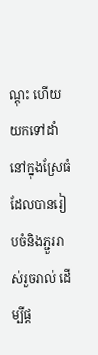ណ្តុះ ហើយយកទៅដាំនៅក្នុងស្រែធំដែលបានរៀបចំនិងភ្ជួររាស់រួចរាល់ ដើម្បីផ្ត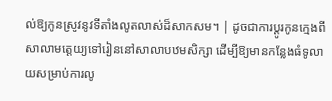ល់ឱ្យកូនស្រូវនូវទីតាំងលូតលាស់ដ៏សាកសម។ | ដូចជាការប្តូរកូនក្មេងពីសាលាមត្តេយ្យទៅរៀននៅសាលាបឋមសិក្សា ដើម្បីឱ្យមានកន្លែងធំទូលាយសម្រាប់ការលូ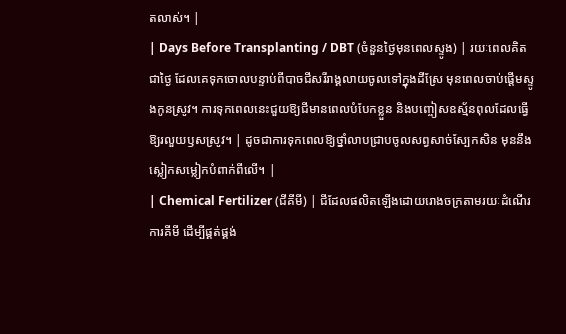តលាស់។ |
| Days Before Transplanting / DBT (ចំនួនថ្ងៃមុនពេលស្ទូង) | រយៈពេលគិតជាថ្ងៃ ដែលគេទុកចោលបន្ទាប់ពីបាចជីសរីរាង្គលាយចូលទៅក្នុងដីស្រែ មុនពេលចាប់ផ្តើមស្ទូងកូនស្រូវ។ ការទុកពេលនេះជួយឱ្យជីមានពេលបំបែកខ្លួន និងបញ្ចៀសឧស្ម័នពុលដែលធ្វើឱ្យរលួយឫសស្រូវ។ | ដូចជាការទុកពេលឱ្យថ្នាំលាបជ្រាបចូលសព្វសាច់ស្បែកសិន មុននឹងស្លៀកសម្លៀកបំពាក់ពីលើ។ |
| Chemical Fertilizer (ជីគីមី) | ជីដែលផលិតឡើងដោយរោងចក្រតាមរយៈដំណើរការគីមី ដើម្បីផ្គត់ផ្គង់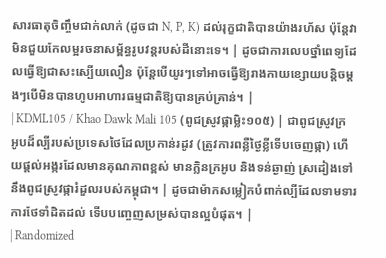សារធាតុចិញ្ចឹមជាក់លាក់ (ដូចជា N, P, K) ដល់រុក្ខជាតិបានយ៉ាងរហ័ស ប៉ុន្តែវាមិនជួយកែលម្អរចនាសម្ព័ន្ធរូបវន្តរបស់ដីនោះទេ។ | ដូចជាការលេបថ្នាំពេទ្យដែលធ្វើឱ្យជាសះស្បើយលឿន ប៉ុន្តែបើយូរៗទៅអាចធ្វើឱ្យរាងកាយខ្សោយបន្តិចម្តងៗបើមិនបានហូបអាហារធម្មជាតិឱ្យបានគ្រប់គ្រាន់។ |
| KDML105 / Khao Dawk Mali 105 (ពូជស្រូវផ្កាម្លិះ១០៥) | ជាពូជស្រូវក្រអូបដ៏ល្បីរបស់ប្រទេសថៃដែលប្រកាន់រដូវ (ត្រូវការពន្លឺថ្ងៃខ្លីទើបចេញផ្កា) ហើយផ្តល់អង្ករដែលមានគុណភាពខ្ពស់ មានក្លិនក្រអូប និងទន់ឆ្ងាញ់ ស្រដៀងទៅនឹងពូជស្រូវផ្ការំដួលរបស់កម្ពុជា។ | ដូចជាម៉ាកសម្លៀកបំពាក់ល្បីដែលទាមទារការថែទាំដិតដល់ ទើបបញ្ចេញសម្រស់បានល្អបំផុត។ |
| Randomized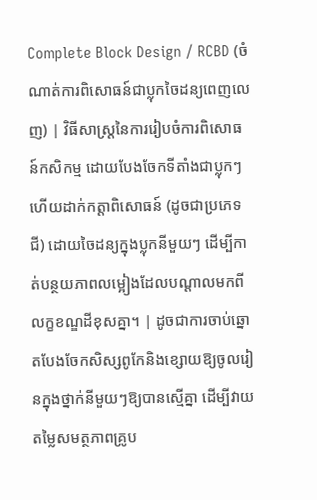Complete Block Design / RCBD (ចំណាត់ការពិសោធន៍ជាប្លុកចៃដន្យពេញលេញ) | វិធីសាស្ត្រនៃការរៀបចំការពិសោធន៍កសិកម្ម ដោយបែងចែកទីតាំងជាប្លុកៗ ហើយដាក់កត្តាពិសោធន៍ (ដូចជាប្រភេទជី) ដោយចៃដន្យក្នុងប្លុកនីមួយៗ ដើម្បីកាត់បន្ថយភាពលម្អៀងដែលបណ្តាលមកពីលក្ខខណ្ឌដីខុសគ្នា។ | ដូចជាការចាប់ឆ្នោតបែងចែកសិស្សពូកែនិងខ្សោយឱ្យចូលរៀនក្នុងថ្នាក់នីមួយៗឱ្យបានស្មើគ្នា ដើម្បីវាយតម្លៃសមត្ថភាពគ្រូប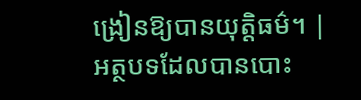ង្រៀនឱ្យបានយុត្តិធម៌។ |
អត្ថបទដែលបានបោះ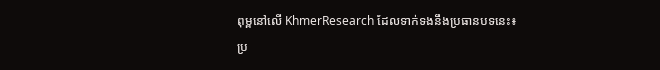ពុម្ពនៅលើ KhmerResearch ដែលទាក់ទងនឹងប្រធានបទនេះ៖
ប្រ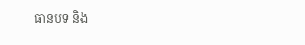ធានបទ និង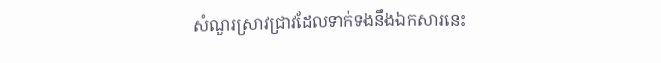សំណួរស្រាវជ្រាវដែលទាក់ទងនឹងឯកសារនេះ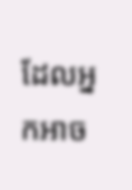ដែលអ្នកអាច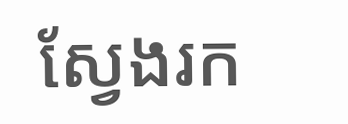ស្វែងរក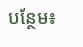បន្ថែម៖